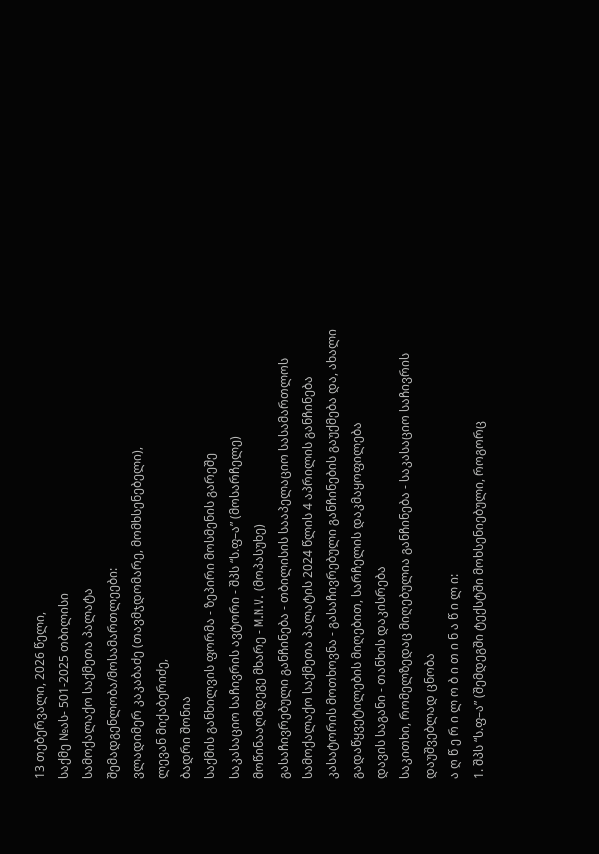13 თებერვალი, 2026 წელი,
საქმე №ას- 501-2025 თბილისი
სამოქალაქო საქმეთა პალატა
შემადგენლობა/მოსამართლეები:
ვლადიმერ კაკაბაძე (თავმჯდომარე, მომხსენებელი),
ლევან მიქაბერიძე,
ბადრი შონია
საქმის განხილვის ფორმა - ზეპირი მოსმენის გარეშე
საკასაციო საჩივრის ავტორი - შპს “ს.ფ–ა” (მოსარჩელე)
მოწინააღმდეგე მხარე - M.N.V. (მოპასუხე)
გასაჩივრებული განჩინება - თბილისის სააპელაციო სასამართლოს სამოქალაქო საქმეთა პალატის 2024 წლის 4 აპრილის განჩინება
კასატორის მოთხოვნა - გასაჩივრებული განჩინების გაუქმება და, ახალი გადაწყვეტილების მიღებით, სარჩელის დაკმაყოფილება
დავის საგანი - თანხის დაკისრება
საკითხი, რომელზედაც მიღებულია განჩინება - საკასაციო საჩივრის დაუშვებლად ცნობა
ა ღ წ ე რ ი ლ ო ბ ი თ ი ნ ა წ ი ლ ი:
1. შპს “ს.ფ–ა” (შემდეგში ტექსტში მოხსენიებული, როგორც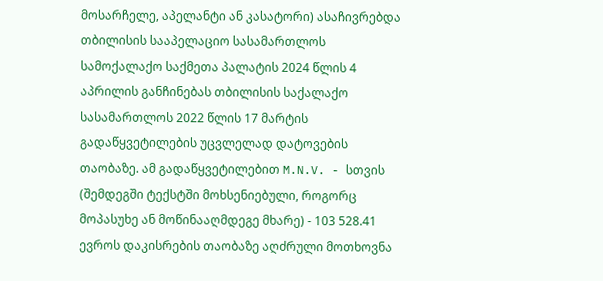მოსარჩელე, აპელანტი ან კასატორი) ასაჩივრებდა თბილისის სააპელაციო სასამართლოს სამოქალაქო საქმეთა პალატის 2024 წლის 4 აპრილის განჩინებას თბილისის საქალაქო სასამართლოს 2022 წლის 17 მარტის გადაწყვეტილების უცვლელად დატოვების თაობაზე. ამ გადაწყვეტილებით M.N.V. - სთვის (შემდეგში ტექსტში მოხსენიებული, როგორც მოპასუხე ან მოწინააღმდეგე მხარე) - 103 528.41 ევროს დაკისრების თაობაზე აღძრული მოთხოვნა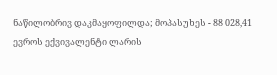ნაწილობრივ დაკმაყოფილდა; მოპასუხეს - 88 028,41 ევროს ექვივალენტი ლარის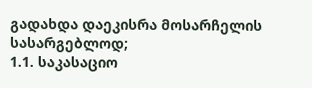გადახდა დაეკისრა მოსარჩელის სასარგებლოდ;
1.1. საკასაციო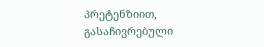პრეტენზიით, გასაჩივრებული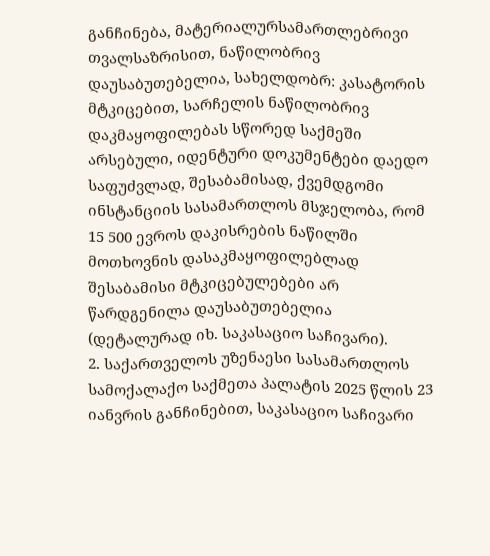განჩინება, მატერიალურსამართლებრივი თვალსაზრისით, ნაწილობრივ დაუსაბუთებელია, სახელდობრ: კასატორის მტკიცებით, სარჩელის ნაწილობრივ დაკმაყოფილებას სწორედ საქმეში არსებული, იდენტური დოკუმენტები დაედო საფუძვლად, შესაბამისად, ქვემდგომი ინსტანციის სასამართლოს მსჯელობა, რომ 15 500 ევროს დაკისრების ნაწილში მოთხოვნის დასაკმაყოფილებლად შესაბამისი მტკიცებულებები არ წარდგენილა დაუსაბუთებელია (დეტალურად იხ. საკასაციო საჩივარი).
2. საქართველოს უზენაესი სასამართლოს სამოქალაქო საქმეთა პალატის 2025 წლის 23 იანვრის განჩინებით, საკასაციო საჩივარი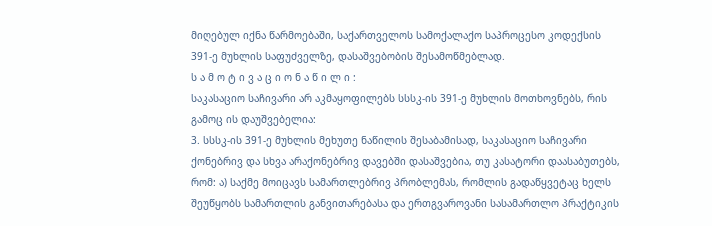მიღებულ იქნა წარმოებაში, საქართველოს სამოქალაქო საპროცესო კოდექსის 391-ე მუხლის საფუძველზე, დასაშვებობის შესამოწმებლად.
ს ა მ ო ტ ი ვ ა ც ი ო ნ ა წ ი ლ ი :
საკასაციო საჩივარი არ აკმაყოფილებს სსსკ-ის 391-ე მუხლის მოთხოვნებს, რის გამოც ის დაუშვებელია:
3. სსსკ-ის 391-ე მუხლის მეხუთე ნაწილის შესაბამისად, საკასაციო საჩივარი ქონებრივ და სხვა არაქონებრივ დავებში დასაშვებია, თუ კასატორი დაასაბუთებს, რომ: ა) საქმე მოიცავს სამართლებრივ პრობლემას, რომლის გადაწყვეტაც ხელს შეუწყობს სამართლის განვითარებასა და ერთგვაროვანი სასამართლო პრაქტიკის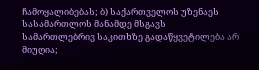ჩამოყალიბებას; ბ) საქართველოს უზენაეს სასამართლოს მანამდე მსგავს სამართლებრივ საკითხზე გადაწყვეტილება არ მიუღია;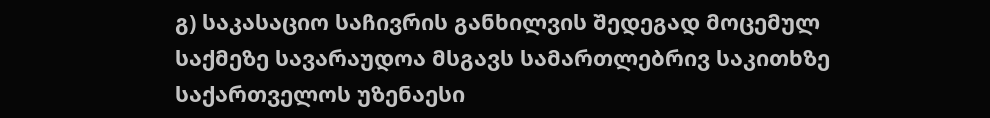გ) საკასაციო საჩივრის განხილვის შედეგად მოცემულ საქმეზე სავარაუდოა მსგავს სამართლებრივ საკითხზე საქართველოს უზენაესი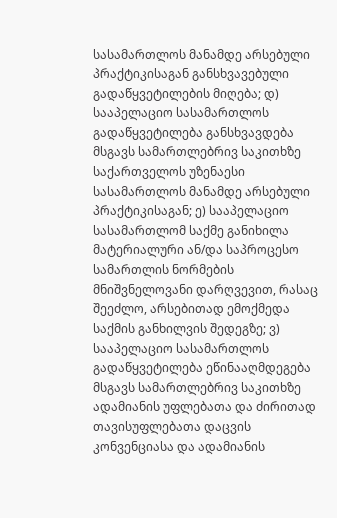სასამართლოს მანამდე არსებული პრაქტიკისაგან განსხვავებული გადაწყვეტილების მიღება; დ) სააპელაციო სასამართლოს გადაწყვეტილება განსხვავდება მსგავს სამართლებრივ საკითხზე საქართველოს უზენაესი სასამართლოს მანამდე არსებული პრაქტიკისაგან; ე) სააპელაციო სასამართლომ საქმე განიხილა მატერიალური ან/და საპროცესო სამართლის ნორმების მნიშვნელოვანი დარღვევით, რასაც შეეძლო, არსებითად ემოქმედა საქმის განხილვის შედეგზე; ვ) სააპელაციო სასამართლოს გადაწყვეტილება ეწინააღმდეგება მსგავს სამართლებრივ საკითხზე ადამიანის უფლებათა და ძირითად თავისუფლებათა დაცვის კონვენციასა და ადამიანის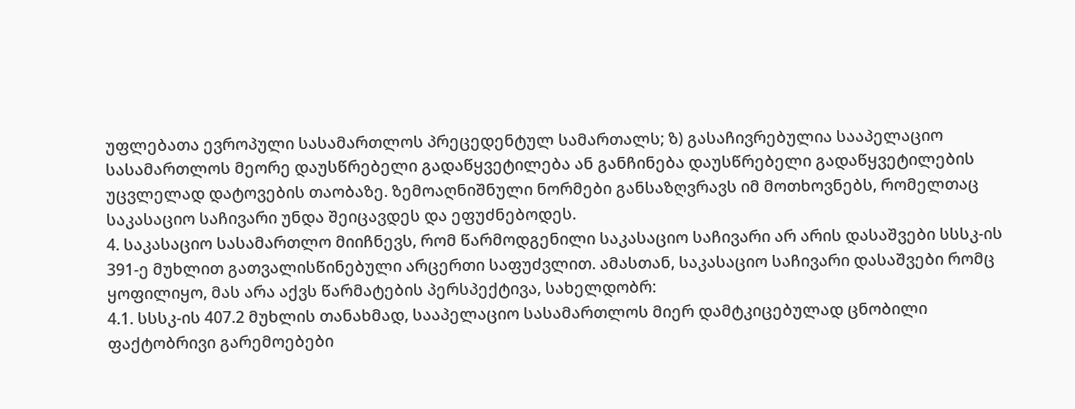უფლებათა ევროპული სასამართლოს პრეცედენტულ სამართალს; ზ) გასაჩივრებულია სააპელაციო სასამართლოს მეორე დაუსწრებელი გადაწყვეტილება ან განჩინება დაუსწრებელი გადაწყვეტილების უცვლელად დატოვების თაობაზე. ზემოაღნიშნული ნორმები განსაზღვრავს იმ მოთხოვნებს, რომელთაც საკასაციო საჩივარი უნდა შეიცავდეს და ეფუძნებოდეს.
4. საკასაციო სასამართლო მიიჩნევს, რომ წარმოდგენილი საკასაციო საჩივარი არ არის დასაშვები სსსკ-ის 391-ე მუხლით გათვალისწინებული არცერთი საფუძვლით. ამასთან, საკასაციო საჩივარი დასაშვები რომც ყოფილიყო, მას არა აქვს წარმატების პერსპექტივა, სახელდობრ:
4.1. სსსკ-ის 407.2 მუხლის თანახმად, სააპელაციო სასამართლოს მიერ დამტკიცებულად ცნობილი ფაქტობრივი გარემოებები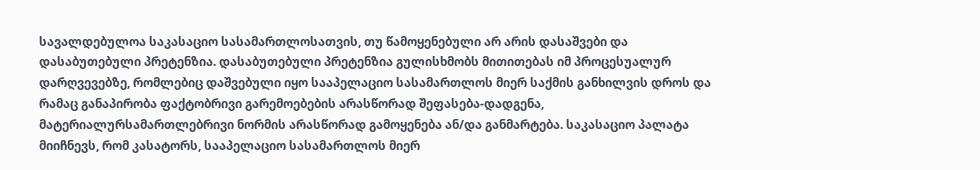სავალდებულოა საკასაციო სასამართლოსათვის, თუ წამოყენებული არ არის დასაშვები და დასაბუთებული პრეტენზია. დასაბუთებული პრეტენზია გულისხმობს მითითებას იმ პროცესუალურ დარღვევებზე, რომლებიც დაშვებული იყო სააპელაციო სასამართლოს მიერ საქმის განხილვის დროს და რამაც განაპირობა ფაქტობრივი გარემოებების არასწორად შეფასება-დადგენა, მატერიალურსამართლებრივი ნორმის არასწორად გამოყენება ან/და განმარტება. საკასაციო პალატა მიიჩნევს, რომ კასატორს, სააპელაციო სასამართლოს მიერ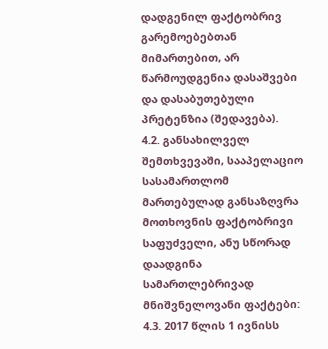დადგენილ ფაქტობრივ გარემოებებთან მიმართებით, არ წარმოუდგენია დასაშვები და დასაბუთებული პრეტენზია (შედავება).
4.2. განსახილველ შემთხვევაში, სააპელაციო სასამართლომ მართებულად განსაზღვრა მოთხოვნის ფაქტობრივი საფუძველი, ანუ სწორად დაადგინა სამართლებრივად მნიშვნელოვანი ფაქტები:
4.3. 2017 წლის 1 ივნისს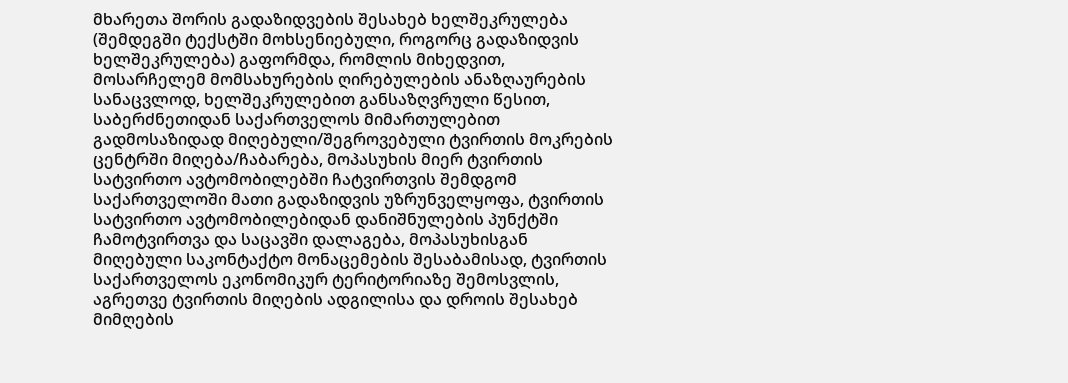მხარეთა შორის გადაზიდვების შესახებ ხელშეკრულება (შემდეგში ტექსტში მოხსენიებული, როგორც გადაზიდვის ხელშეკრულება) გაფორმდა, რომლის მიხედვით, მოსარჩელემ მომსახურების ღირებულების ანაზღაურების სანაცვლოდ, ხელშეკრულებით განსაზღვრული წესით, საბერძნეთიდან საქართველოს მიმართულებით გადმოსაზიდად მიღებული/შეგროვებული ტვირთის მოკრების ცენტრში მიღება/ჩაბარება, მოპასუხის მიერ ტვირთის სატვირთო ავტომობილებში ჩატვირთვის შემდგომ საქართველოში მათი გადაზიდვის უზრუნველყოფა, ტვირთის სატვირთო ავტომობილებიდან დანიშნულების პუნქტში ჩამოტვირთვა და საცავში დალაგება, მოპასუხისგან მიღებული საკონტაქტო მონაცემების შესაბამისად, ტვირთის საქართველოს ეკონომიკურ ტერიტორიაზე შემოსვლის, აგრეთვე ტვირთის მიღების ადგილისა და დროის შესახებ მიმღების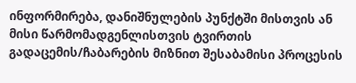ინფორმირება, დანიშნულების პუნქტში მისთვის ან მისი წარმომადგენლისთვის ტვირთის გადაცემის/ჩაბარების მიზნით შესაბამისი პროცესის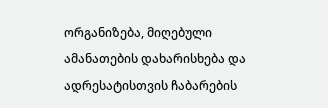ორგანიზება, მიღებული ამანათების დახარისხება და ადრესატისთვის ჩაბარების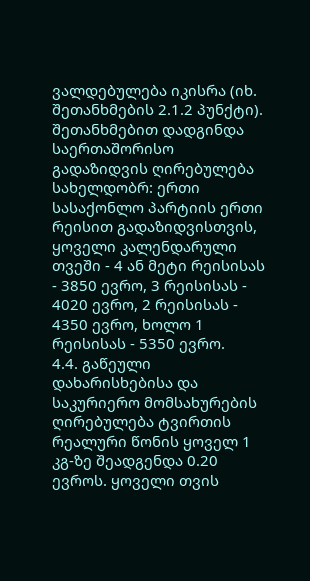ვალდებულება იკისრა (იხ. შეთანხმების 2.1.2 პუნქტი).
შეთანხმებით დადგინდა საერთაშორისო გადაზიდვის ღირებულება სახელდობრ: ერთი სასაქონლო პარტიის ერთი რეისით გადაზიდვისთვის, ყოველი კალენდარული თვეში - 4 ან მეტი რეისისას - 3850 ევრო, 3 რეისისას - 4020 ევრო, 2 რეისისას - 4350 ევრო, ხოლო 1 რეისისას - 5350 ევრო.
4.4. გაწეული დახარისხებისა და საკურიერო მომსახურების ღირებულება ტვირთის რეალური წონის ყოველ 1 კგ-ზე შეადგენდა 0.20 ევროს. ყოველი თვის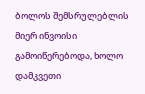ბოლოს შემსრულებლის მიერ ინვოისი გამოიწერებოდა, ხოლო დამკვეთი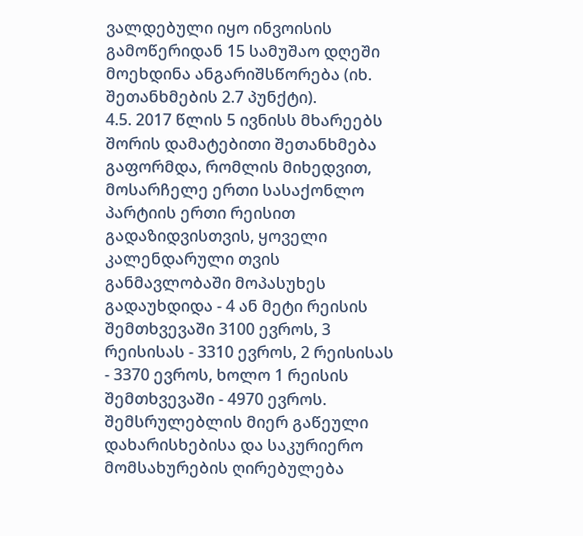ვალდებული იყო ინვოისის გამოწერიდან 15 სამუშაო დღეში მოეხდინა ანგარიშსწორება (იხ. შეთანხმების 2.7 პუნქტი).
4.5. 2017 წლის 5 ივნისს მხარეებს შორის დამატებითი შეთანხმება გაფორმდა, რომლის მიხედვით, მოსარჩელე ერთი სასაქონლო პარტიის ერთი რეისით გადაზიდვისთვის, ყოველი კალენდარული თვის განმავლობაში მოპასუხეს გადაუხდიდა - 4 ან მეტი რეისის შემთხვევაში 3100 ევროს, 3 რეისისას - 3310 ევროს, 2 რეისისას - 3370 ევროს, ხოლო 1 რეისის შემთხვევაში - 4970 ევროს. შემსრულებლის მიერ გაწეული დახარისხებისა და საკურიერო მომსახურების ღირებულება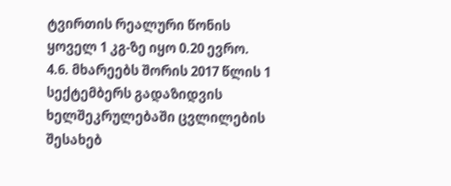ტვირთის რეალური წონის ყოველ 1 კგ-ზე იყო 0.20 ევრო.
4.6. მხარეებს შორის 2017 წლის 1 სექტემბერს გადაზიდვის ხელშეკრულებაში ცვლილების შესახებ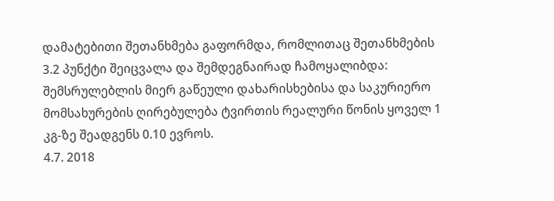დამატებითი შეთანხმება გაფორმდა, რომლითაც შეთანხმების 3.2 პუნქტი შეიცვალა და შემდეგნაირად ჩამოყალიბდა: შემსრულებლის მიერ გაწეული დახარისხებისა და საკურიერო მომსახურების ღირებულება ტვირთის რეალური წონის ყოველ 1 კგ-ზე შეადგენს 0.10 ევროს.
4.7. 2018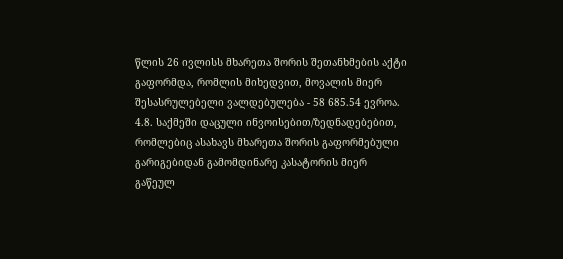წლის 26 ივლისს მხარეთა შორის შეთანხმების აქტი გაფორმდა, რომლის მიხედვით, მოვალის მიერ შესასრულებელი ვალდებულება - 58 685.54 ევროა.
4.8. საქმეში დაცული ინვოისებით/ზედნადებებით, რომლებიც ასახავს მხარეთა შორის გაფორმებული გარიგებიდან გამომდინარე კასატორის მიერ გაწეულ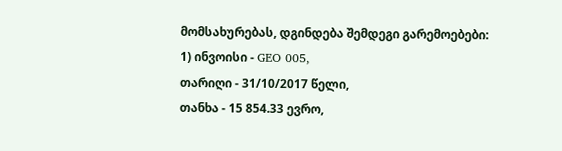მომსახურებას, დგინდება შემდეგი გარემოებები:
1) ინვოისი - GEO 005,
თარიღი - 31/10/2017 წელი,
თანხა - 15 854.33 ევრო,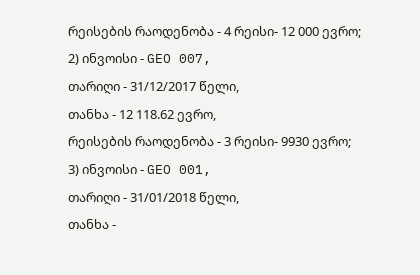რეისების რაოდენობა - 4 რეისი- 12 000 ევრო;
2) ინვოისი - GEO 007,
თარიღი - 31/12/2017 წელი,
თანხა - 12 118.62 ევრო,
რეისების რაოდენობა - 3 რეისი- 9930 ევრო;
3) ინვოისი - GEO 001,
თარიღი - 31/01/2018 წელი,
თანხა -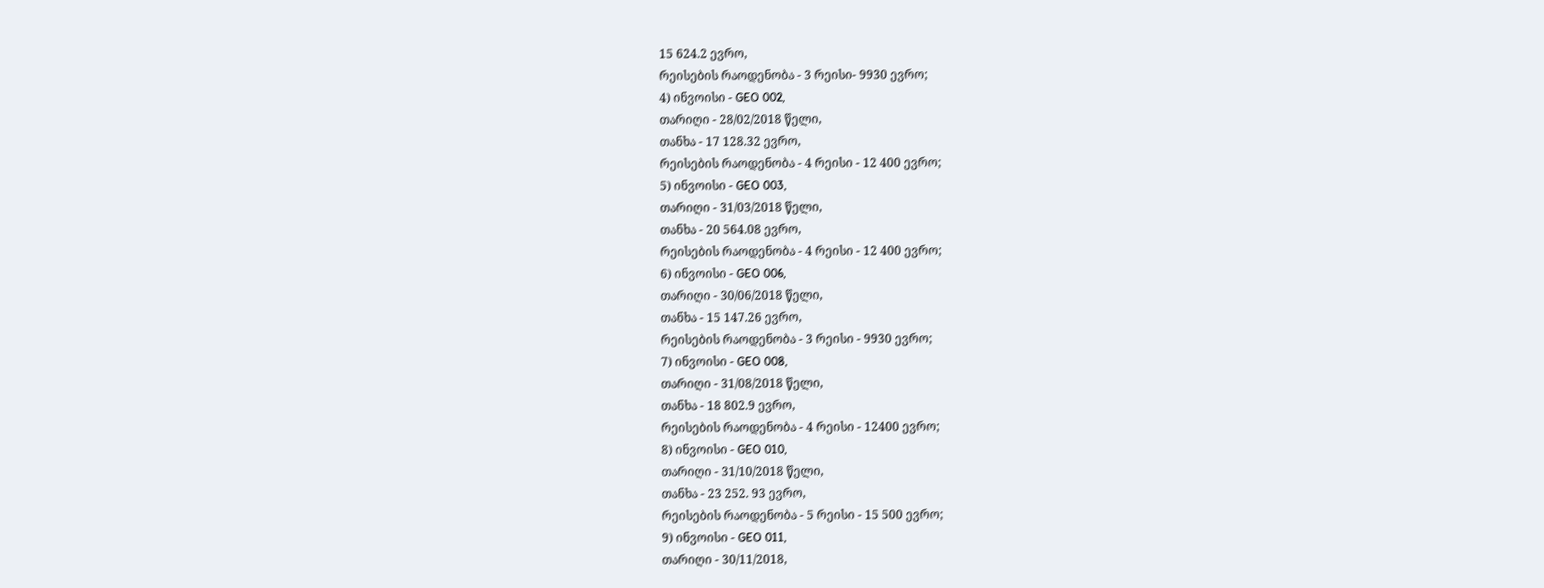15 624.2 ევრო,
რეისების რაოდენობა - 3 რეისი- 9930 ევრო;
4) ინვოისი - GEO 002,
თარიღი - 28/02/2018 წელი,
თანხა - 17 128.32 ევრო,
რეისების რაოდენობა - 4 რეისი - 12 400 ევრო;
5) ინვოისი - GEO 003,
თარიღი - 31/03/2018 წელი,
თანხა - 20 564.08 ევრო,
რეისების რაოდენობა - 4 რეისი - 12 400 ევრო;
6) ინვოისი - GEO 006,
თარიღი - 30/06/2018 წელი,
თანხა - 15 147.26 ევრო,
რეისების რაოდენობა - 3 რეისი - 9930 ევრო;
7) ინვოისი - GEO 008,
თარიღი - 31/08/2018 წელი,
თანხა - 18 802.9 ევრო,
რეისების რაოდენობა - 4 რეისი - 12400 ევრო;
8) ინვოისი - GEO 010,
თარიღი - 31/10/2018 წელი,
თანხა - 23 252. 93 ევრო,
რეისების რაოდენობა - 5 რეისი - 15 500 ევრო;
9) ინვოისი - GEO 011,
თარიღი - 30/11/2018,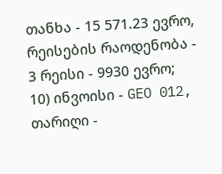თანხა - 15 571.23 ევრო,
რეისების რაოდენობა - 3 რეისი - 9930 ევრო;
10) ინვოისი - GEO 012,
თარიღი -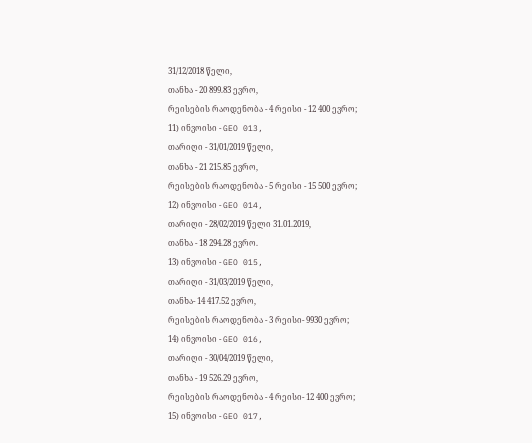31/12/2018 წელი,
თანხა - 20 899.83 ევრო,
რეისების რაოდენობა - 4 რეისი - 12 400 ევრო;
11) ინვოისი - GEO 013,
თარიღი - 31/01/2019 წელი,
თანხა - 21 215.85 ევრო,
რეისების რაოდენობა - 5 რეისი - 15 500 ევრო;
12) ინვოისი - GEO 014,
თარიღი - 28/02/2019 წელი 31.01.2019,
თანხა - 18 294.28 ევრო.
13) ინვოისი - GEO 015,
თარიღი - 31/03/2019 წელი,
თანხა- 14 417.52 ევრო,
რეისების რაოდენობა - 3 რეისი- 9930 ევრო;
14) ინვოისი - GEO 016,
თარიღი - 30/04/2019 წელი,
თანხა - 19 526.29 ევრო,
რეისების რაოდენობა - 4 რეისი- 12 400 ევრო;
15) ინვოისი - GEO 017,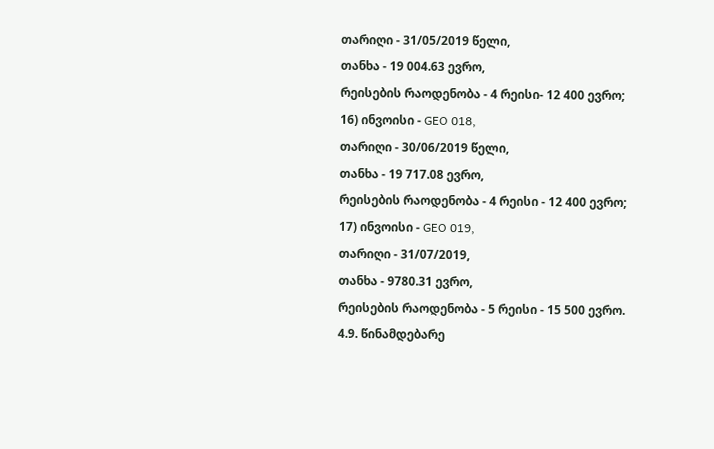თარიღი - 31/05/2019 წელი,
თანხა - 19 004.63 ევრო,
რეისების რაოდენობა - 4 რეისი- 12 400 ევრო;
16) ინვოისი - GEO 018,
თარიღი - 30/06/2019 წელი,
თანხა - 19 717.08 ევრო,
რეისების რაოდენობა - 4 რეისი - 12 400 ევრო;
17) ინვოისი - GEO 019,
თარიღი - 31/07/2019,
თანხა - 9780.31 ევრო,
რეისების რაოდენობა - 5 რეისი - 15 500 ევრო.
4.9. წინამდებარე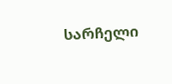სარჩელი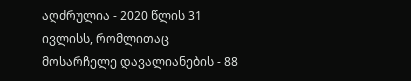აღძრულია - 2020 წლის 31 ივლისს, რომლითაც მოსარჩელე დავალიანების - 88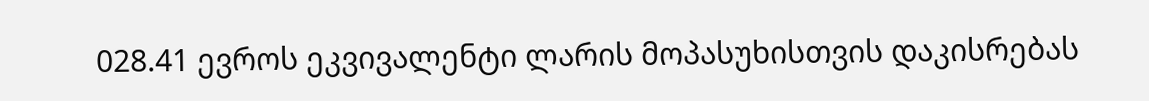028.41 ევროს ეკვივალენტი ლარის მოპასუხისთვის დაკისრებას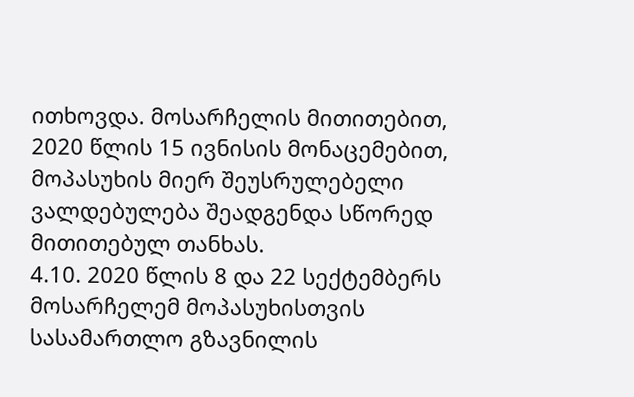ითხოვდა. მოსარჩელის მითითებით, 2020 წლის 15 ივნისის მონაცემებით, მოპასუხის მიერ შეუსრულებელი ვალდებულება შეადგენდა სწორედ მითითებულ თანხას.
4.10. 2020 წლის 8 და 22 სექტემბერს მოსარჩელემ მოპასუხისთვის სასამართლო გზავნილის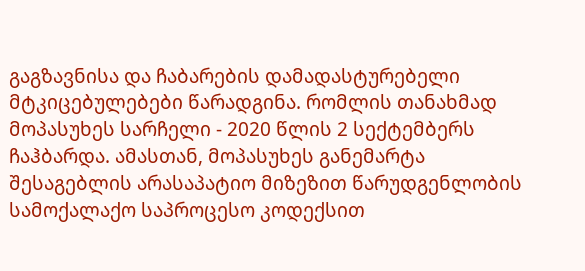გაგზავნისა და ჩაბარების დამადასტურებელი მტკიცებულებები წარადგინა. რომლის თანახმად მოპასუხეს სარჩელი - 2020 წლის 2 სექტემბერს ჩაჰბარდა. ამასთან, მოპასუხეს განემარტა შესაგებლის არასაპატიო მიზეზით წარუდგენლობის სამოქალაქო საპროცესო კოდექსით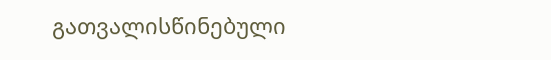გათვალისწინებული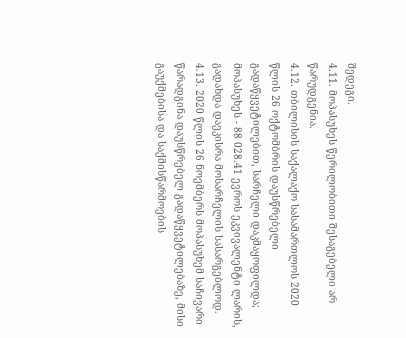შედეგი.
4.11. მოპასუხეს წერილობითი შესაგებელი არ წარუდგენია.
4.12. თბილისის საქალაქო სასამართლოს 2020 წლის 26 ოქტომბრის დაუსწრებელი გადაწყვეტილებით, სარჩელი დაკმაყოფილდა; მოპასუხეს - 88 028.41 ევროს ეკვივალენტი ლარის, გადახდა დაეკისრა მოსარჩელის სასარგებლოდ.
4.13. 2020 წლის 26 ნოემბერს მოპასუხემ საჩივარი წარადგინა დაუსწრებელ გადაწყვეტილებაზე, მისი გაუქმებისა და საქმისწარმოების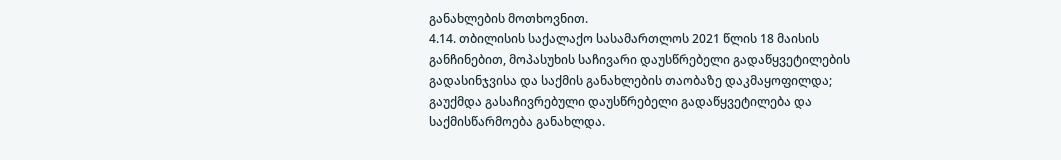განახლების მოთხოვნით.
4.14. თბილისის საქალაქო სასამართლოს 2021 წლის 18 მაისის განჩინებით, მოპასუხის საჩივარი დაუსწრებელი გადაწყვეტილების გადასინჯვისა და საქმის განახლების თაობაზე დაკმაყოფილდა; გაუქმდა გასაჩივრებული დაუსწრებელი გადაწყვეტილება და საქმისწარმოება განახლდა.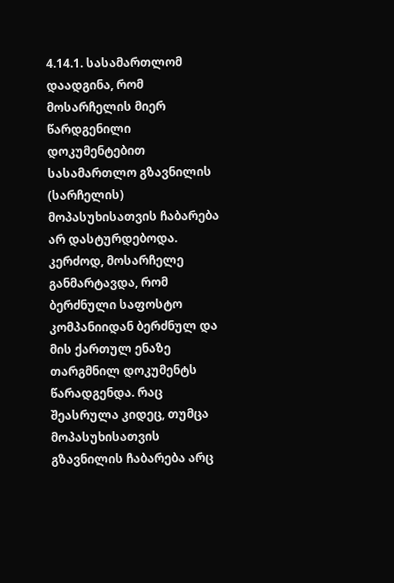4.14.1. სასამართლომ დაადგინა, რომ მოსარჩელის მიერ წარდგენილი დოკუმენტებით სასამართლო გზავნილის (სარჩელის) მოპასუხისათვის ჩაბარება არ დასტურდებოდა. კერძოდ, მოსარჩელე განმარტავდა, რომ ბერძნული საფოსტო კომპანიიდან ბერძნულ და მის ქართულ ენაზე თარგმნილ დოკუმენტს წარადგენდა. რაც შეასრულა კიდეც, თუმცა მოპასუხისათვის გზავნილის ჩაბარება არც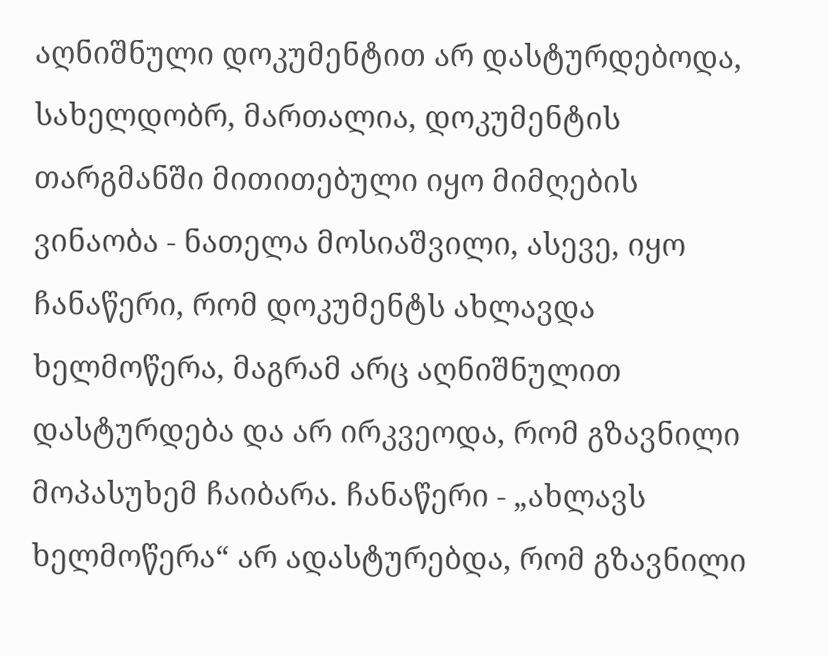აღნიშნული დოკუმენტით არ დასტურდებოდა, სახელდობრ, მართალია, დოკუმენტის თარგმანში მითითებული იყო მიმღების ვინაობა - ნათელა მოსიაშვილი, ასევე, იყო ჩანაწერი, რომ დოკუმენტს ახლავდა ხელმოწერა, მაგრამ არც აღნიშნულით დასტურდება და არ ირკვეოდა, რომ გზავნილი მოპასუხემ ჩაიბარა. ჩანაწერი - „ახლავს ხელმოწერა“ არ ადასტურებდა, რომ გზავნილი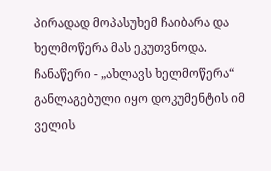პირადად მოპასუხემ ჩაიბარა და ხელმოწერა მას ეკუთვნოდა. ჩანაწერი - „ახლავს ხელმოწერა“ განლაგებული იყო დოკუმენტის იმ ველის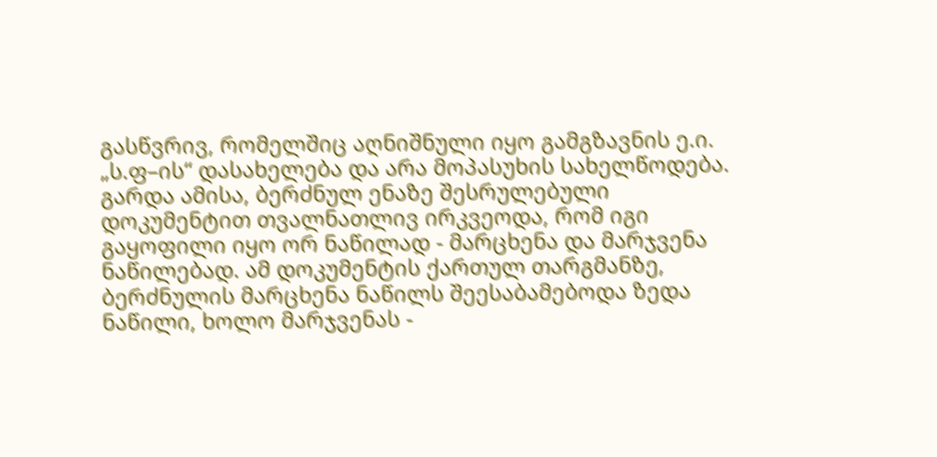გასწვრივ, რომელშიც აღნიშნული იყო გამგზავნის ე.ი. „ს.ფ–ის“ დასახელება და არა მოპასუხის სახელწოდება. გარდა ამისა, ბერძნულ ენაზე შესრულებული დოკუმენტით თვალნათლივ ირკვეოდა, რომ იგი გაყოფილი იყო ორ ნაწილად - მარცხენა და მარჯვენა ნაწილებად. ამ დოკუმენტის ქართულ თარგმანზე, ბერძნულის მარცხენა ნაწილს შეესაბამებოდა ზედა ნაწილი, ხოლო მარჯვენას -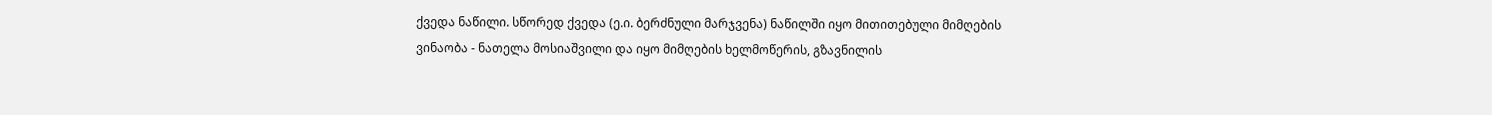ქვედა ნაწილი. სწორედ ქვედა (ე.ი. ბერძნული მარჯვენა) ნაწილში იყო მითითებული მიმღების ვინაობა - ნათელა მოსიაშვილი და იყო მიმღების ხელმოწერის, გზავნილის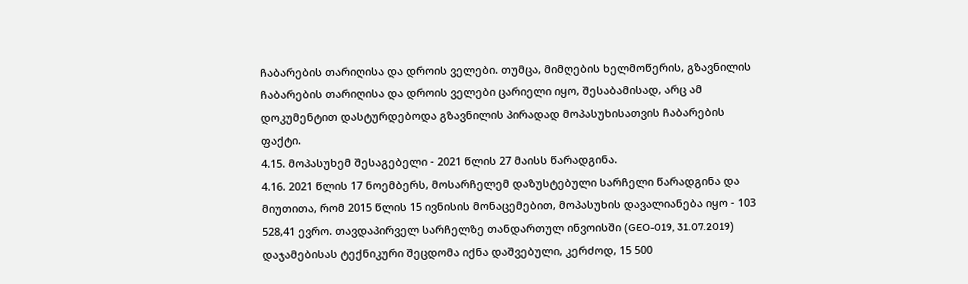ჩაბარების თარიღისა და დროის ველები. თუმცა, მიმღების ხელმოწერის, გზავნილის ჩაბარების თარიღისა და დროის ველები ცარიელი იყო, შესაბამისად, არც ამ დოკუმენტით დასტურდებოდა გზავნილის პირადად მოპასუხისათვის ჩაბარების ფაქტი.
4.15. მოპასუხემ შესაგებელი - 2021 წლის 27 მაისს წარადგინა.
4.16. 2021 წლის 17 ნოემბერს, მოსარჩელემ დაზუსტებული სარჩელი წარადგინა და მიუთითა, რომ 2015 წლის 15 ივნისის მონაცემებით, მოპასუხის დავალიანება იყო - 103 528,41 ევრო. თავდაპირველ სარჩელზე თანდართულ ინვოისში (GEO-019, 31.07.2019) დაჯამებისას ტექნიკური შეცდომა იქნა დაშვებული, კერძოდ, 15 500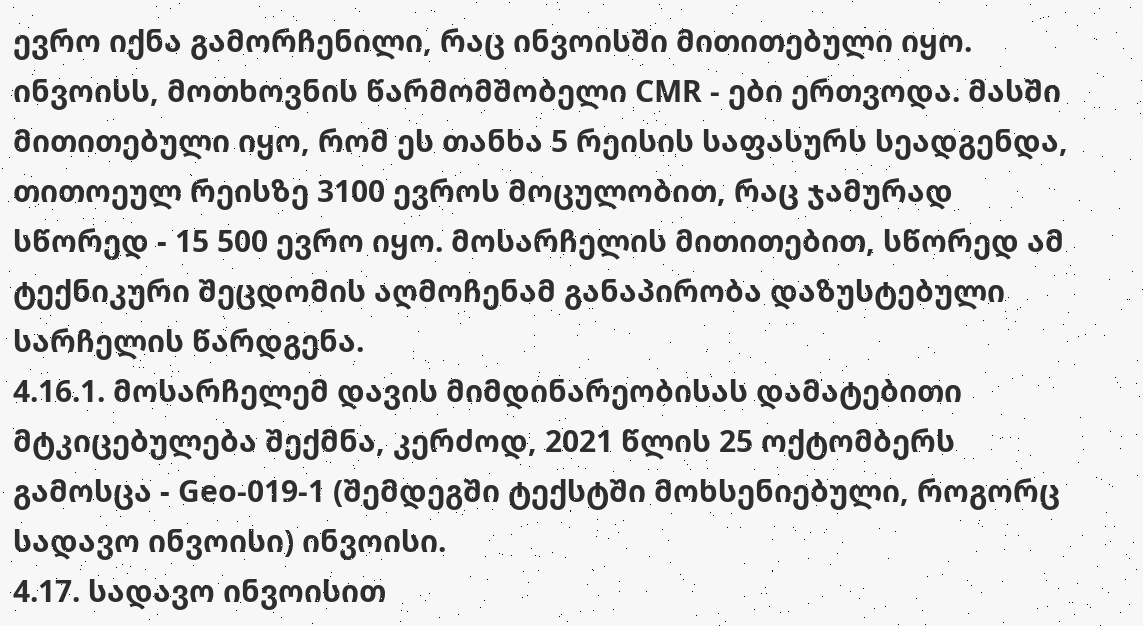ევრო იქნა გამორჩენილი, რაც ინვოისში მითითებული იყო. ინვოისს, მოთხოვნის წარმომშობელი CMR - ები ერთვოდა. მასში მითითებული იყო, რომ ეს თანხა 5 რეისის საფასურს სეადგენდა, თითოეულ რეისზე 3100 ევროს მოცულობით, რაც ჯამურად სწორედ - 15 500 ევრო იყო. მოსარჩელის მითითებით, სწორედ ამ ტექნიკური შეცდომის აღმოჩენამ განაპირობა დაზუსტებული სარჩელის წარდგენა.
4.16.1. მოსარჩელემ დავის მიმდინარეობისას დამატებითი მტკიცებულება შექმნა, კერძოდ, 2021 წლის 25 ოქტომბერს გამოსცა - Geo-019-1 (შემდეგში ტექსტში მოხსენიებული, როგორც სადავო ინვოისი) ინვოისი.
4.17. სადავო ინვოისით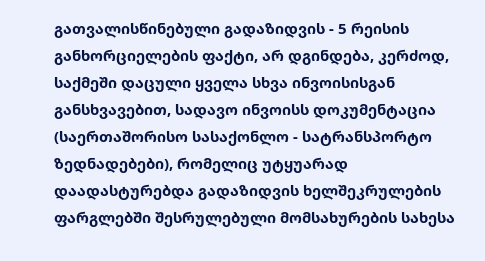გათვალისწინებული გადაზიდვის - 5 რეისის განხორციელების ფაქტი, არ დგინდება, კერძოდ, საქმეში დაცული ყველა სხვა ინვოისისგან განსხვავებით, სადავო ინვოისს დოკუმენტაცია (საერთაშორისო სასაქონლო - სატრანსპორტო ზედნადებები), რომელიც უტყუარად დაადასტურებდა გადაზიდვის ხელშეკრულების ფარგლებში შესრულებული მომსახურების სახესა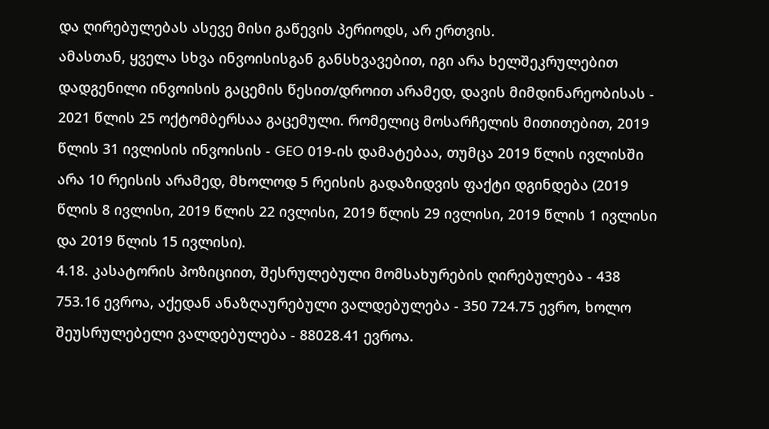და ღირებულებას ასევე მისი გაწევის პერიოდს, არ ერთვის.
ამასთან, ყველა სხვა ინვოისისგან განსხვავებით, იგი არა ხელშეკრულებით დადგენილი ინვოისის გაცემის წესით/დროით არამედ, დავის მიმდინარეობისას - 2021 წლის 25 ოქტომბერსაა გაცემული. რომელიც მოსარჩელის მითითებით, 2019 წლის 31 ივლისის ინვოისის - GEO 019-ის დამატებაა, თუმცა 2019 წლის ივლისში არა 10 რეისის არამედ, მხოლოდ 5 რეისის გადაზიდვის ფაქტი დგინდება (2019 წლის 8 ივლისი, 2019 წლის 22 ივლისი, 2019 წლის 29 ივლისი, 2019 წლის 1 ივლისი და 2019 წლის 15 ივლისი).
4.18. კასატორის პოზიციით, შესრულებული მომსახურების ღირებულება - 438 753.16 ევროა, აქედან ანაზღაურებული ვალდებულება - 350 724.75 ევრო, ხოლო შეუსრულებელი ვალდებულება - 88028.41 ევროა.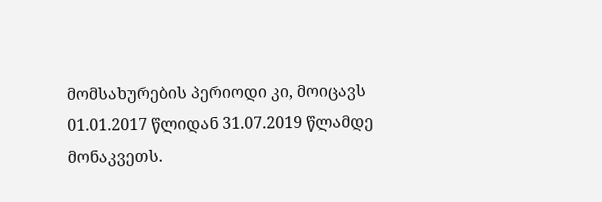მომსახურების პერიოდი კი, მოიცავს 01.01.2017 წლიდან 31.07.2019 წლამდე მონაკვეთს.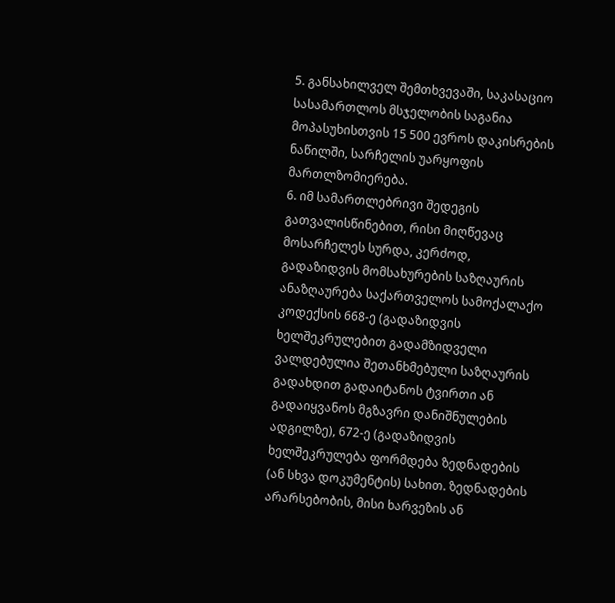5. განსახილველ შემთხვევაში, საკასაციო სასამართლოს მსჯელობის საგანია მოპასუხისთვის 15 500 ევროს დაკისრების ნაწილში, სარჩელის უარყოფის მართლზომიერება.
6. იმ სამართლებრივი შედეგის გათვალისწინებით, რისი მიღწევაც მოსარჩელეს სურდა, კერძოდ, გადაზიდვის მომსახურების საზღაურის ანაზღაურება საქართველოს სამოქალაქო კოდექსის 668-ე (გადაზიდვის ხელშეკრულებით გადამზიდველი ვალდებულია შეთანხმებული საზღაურის გადახდით გადაიტანოს ტვირთი ან გადაიყვანოს მგზავრი დანიშნულების ადგილზე), 672-ე (გადაზიდვის ხელშეკრულება ფორმდება ზედნადების (ან სხვა დოკუმენტის) სახით. ზედნადების არარსებობის, მისი ხარვეზის ან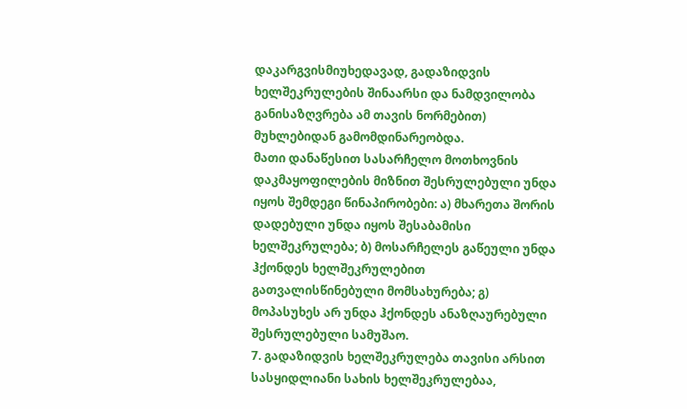დაკარგვისმიუხედავად, გადაზიდვის ხელშეკრულების შინაარსი და ნამდვილობა განისაზღვრება ამ თავის ნორმებით) მუხლებიდან გამომდინარეობდა.
მათი დანაწესით სასარჩელო მოთხოვნის დაკმაყოფილების მიზნით შესრულებული უნდა იყოს შემდეგი წინაპირობები: ა) მხარეთა შორის დადებული უნდა იყოს შესაბამისი ხელშეკრულება; ბ) მოსარჩელეს გაწეული უნდა ჰქონდეს ხელშეკრულებით გათვალისწინებული მომსახურება; გ) მოპასუხეს არ უნდა ჰქონდეს ანაზღაურებული შესრულებული სამუშაო.
7. გადაზიდვის ხელშეკრულება თავისი არსით სასყიდლიანი სახის ხელშეკრულებაა,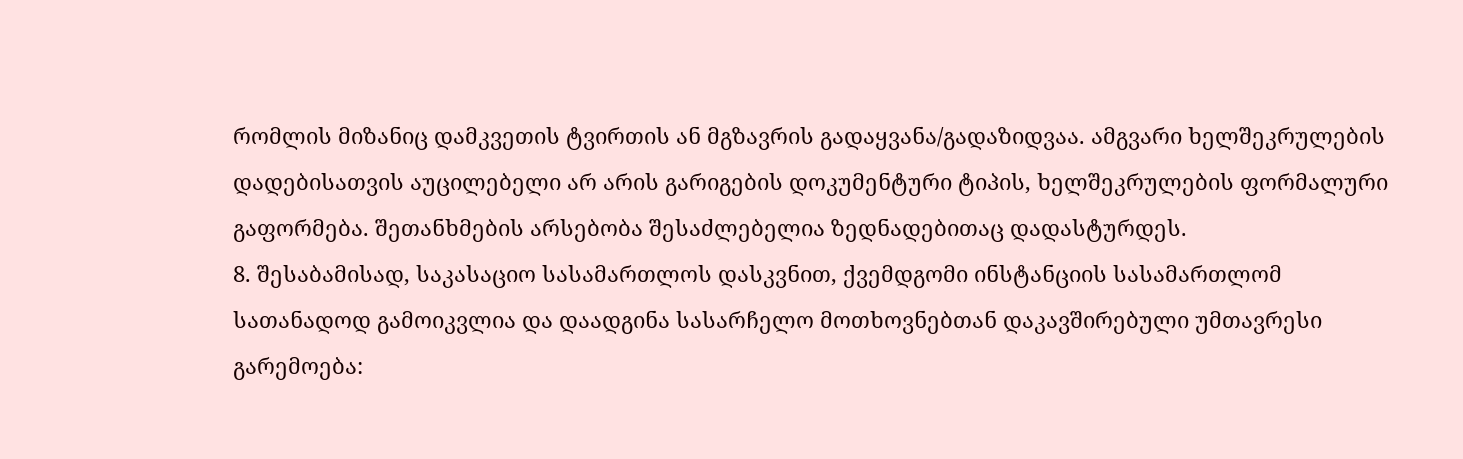რომლის მიზანიც დამკვეთის ტვირთის ან მგზავრის გადაყვანა/გადაზიდვაა. ამგვარი ხელშეკრულების დადებისათვის აუცილებელი არ არის გარიგების დოკუმენტური ტიპის, ხელშეკრულების ფორმალური გაფორმება. შეთანხმების არსებობა შესაძლებელია ზედნადებითაც დადასტურდეს.
8. შესაბამისად, საკასაციო სასამართლოს დასკვნით, ქვემდგომი ინსტანციის სასამართლომ სათანადოდ გამოიკვლია და დაადგინა სასარჩელო მოთხოვნებთან დაკავშირებული უმთავრესი გარემოება: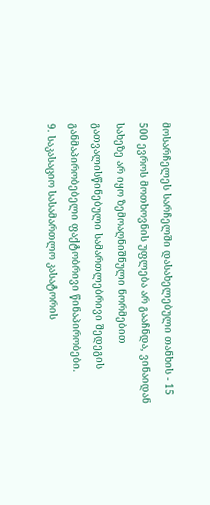მოსარჩელეს სარჩელში დასახელებული თანხის - 15 500 ევროს მოთხოვნის უფლება არ გააჩნდა, ვინაიდან სახეზე არ იყო ზემოაღნიშნული ნორმებით გათვალისწინებული სამართლებრივი შედეგის განმაპირობებელი ფაქტობრივი წინაპირობები.
9. საკასაციო სასამართლო კასატორის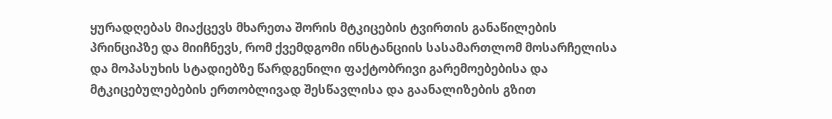ყურადღებას მიაქცევს მხარეთა შორის მტკიცების ტვირთის განაწილების პრინციპზე და მიიჩნევს, რომ ქვემდგომი ინსტანციის სასამართლომ მოსარჩელისა და მოპასუხის სტადიებზე წარდგენილი ფაქტობრივი გარემოებებისა და მტკიცებულებების ერთობლივად შესწავლისა და გაანალიზების გზით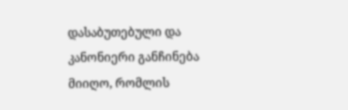დასაბუთებული და კანონიერი განჩინება მიიღო, რომლის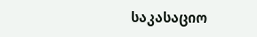საკასაციო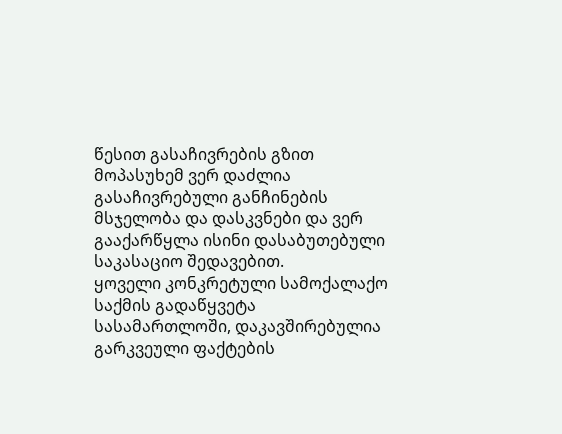წესით გასაჩივრების გზით მოპასუხემ ვერ დაძლია გასაჩივრებული განჩინების მსჯელობა და დასკვნები და ვერ გააქარწყლა ისინი დასაბუთებული საკასაციო შედავებით.
ყოველი კონკრეტული სამოქალაქო საქმის გადაწყვეტა სასამართლოში, დაკავშირებულია გარკვეული ფაქტების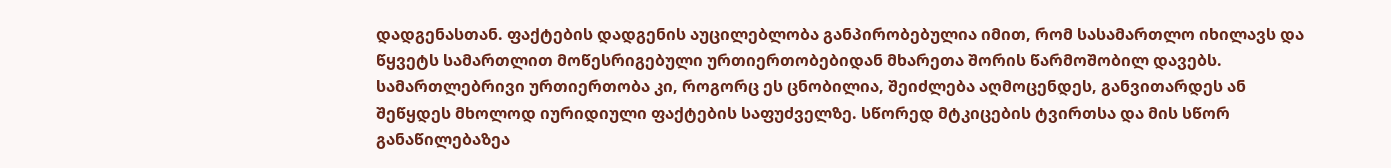დადგენასთან. ფაქტების დადგენის აუცილებლობა განპირობებულია იმით, რომ სასამართლო იხილავს და წყვეტს სამართლით მოწესრიგებული ურთიერთობებიდან მხარეთა შორის წარმოშობილ დავებს. სამართლებრივი ურთიერთობა კი, როგორც ეს ცნობილია, შეიძლება აღმოცენდეს, განვითარდეს ან შეწყდეს მხოლოდ იურიდიული ფაქტების საფუძველზე. სწორედ მტკიცების ტვირთსა და მის სწორ განაწილებაზეა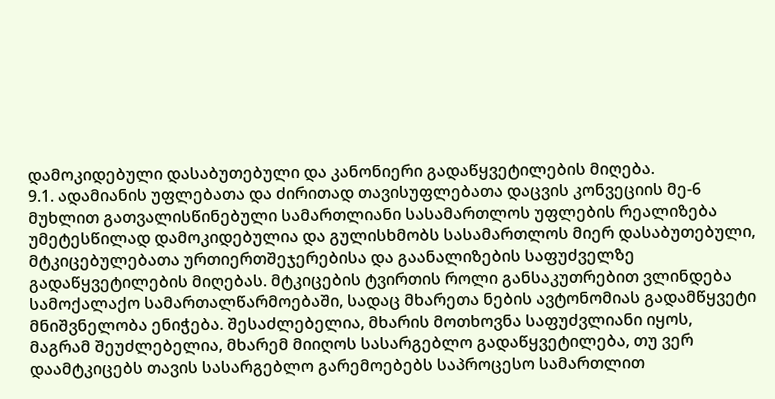დამოკიდებული დასაბუთებული და კანონიერი გადაწყვეტილების მიღება.
9.1. ადამიანის უფლებათა და ძირითად თავისუფლებათა დაცვის კონვეციის მე-6 მუხლით გათვალისწინებული სამართლიანი სასამართლოს უფლების რეალიზება უმეტესწილად დამოკიდებულია და გულისხმობს სასამართლოს მიერ დასაბუთებული, მტკიცებულებათა ურთიერთშეჯერებისა და გაანალიზების საფუძველზე გადაწყვეტილების მიღებას. მტკიცების ტვირთის როლი განსაკუთრებით ვლინდება სამოქალაქო სამართალწარმოებაში, სადაც მხარეთა ნების ავტონომიას გადამწყვეტი მნიშვნელობა ენიჭება. შესაძლებელია, მხარის მოთხოვნა საფუძვლიანი იყოს, მაგრამ შეუძლებელია, მხარემ მიიღოს სასარგებლო გადაწყვეტილება, თუ ვერ დაამტკიცებს თავის სასარგებლო გარემოებებს საპროცესო სამართლით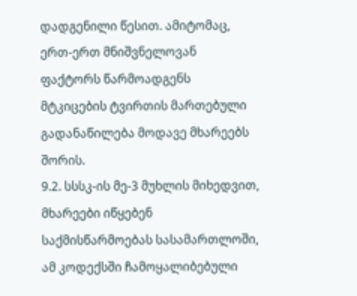დადგენილი წესით. ამიტომაც, ერთ-ერთ მნიშვნელოვან ფაქტორს წარმოადგენს მტკიცების ტვირთის მართებული გადანაწილება მოდავე მხარეებს შორის.
9.2. სსსკ-ის მე-3 მუხლის მიხედვით, მხარეები იწყებენ საქმისწარმოებას სასამართლოში, ამ კოდექსში ჩამოყალიბებული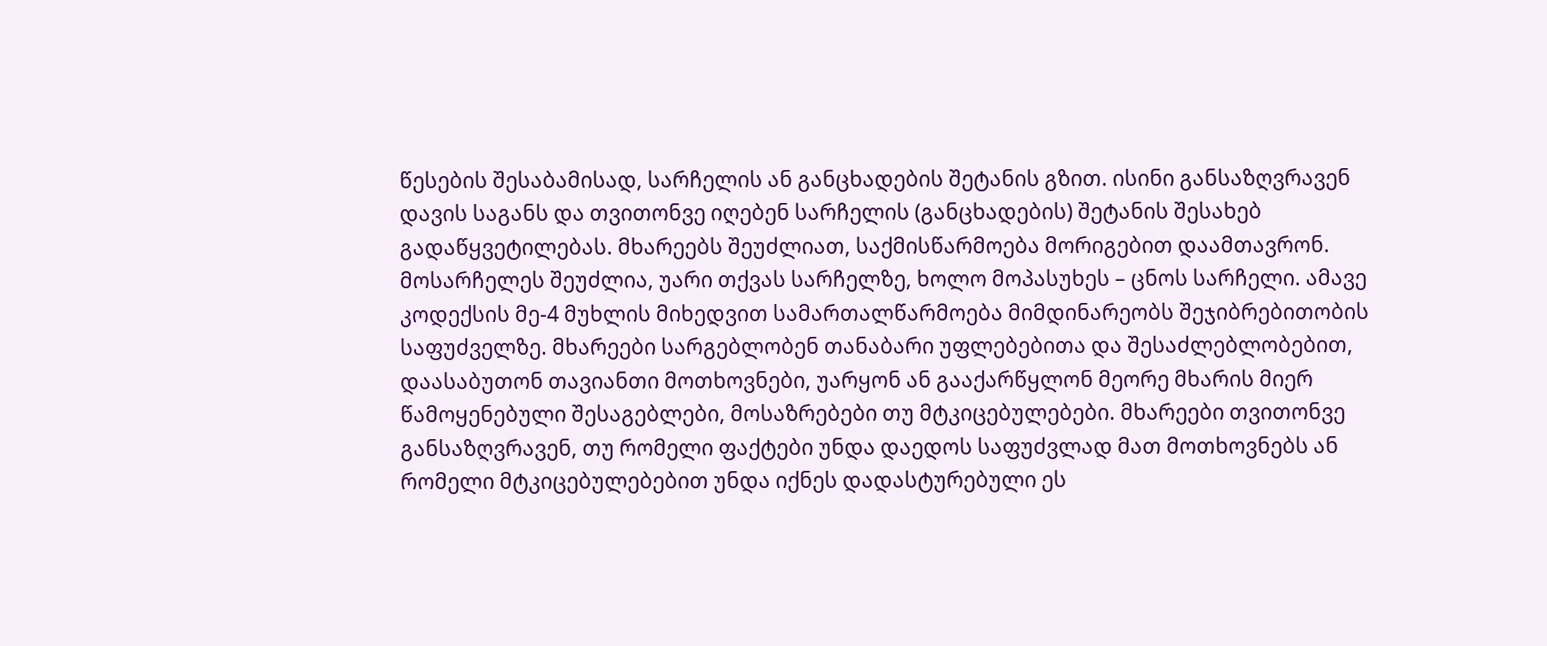წესების შესაბამისად, სარჩელის ან განცხადების შეტანის გზით. ისინი განსაზღვრავენ დავის საგანს და თვითონვე იღებენ სარჩელის (განცხადების) შეტანის შესახებ გადაწყვეტილებას. მხარეებს შეუძლიათ, საქმისწარმოება მორიგებით დაამთავრონ. მოსარჩელეს შეუძლია, უარი თქვას სარჩელზე, ხოლო მოპასუხეს – ცნოს სარჩელი. ამავე კოდექსის მე-4 მუხლის მიხედვით სამართალწარმოება მიმდინარეობს შეჯიბრებითობის საფუძველზე. მხარეები სარგებლობენ თანაბარი უფლებებითა და შესაძლებლობებით, დაასაბუთონ თავიანთი მოთხოვნები, უარყონ ან გააქარწყლონ მეორე მხარის მიერ წამოყენებული შესაგებლები, მოსაზრებები თუ მტკიცებულებები. მხარეები თვითონვე განსაზღვრავენ, თუ რომელი ფაქტები უნდა დაედოს საფუძვლად მათ მოთხოვნებს ან რომელი მტკიცებულებებით უნდა იქნეს დადასტურებული ეს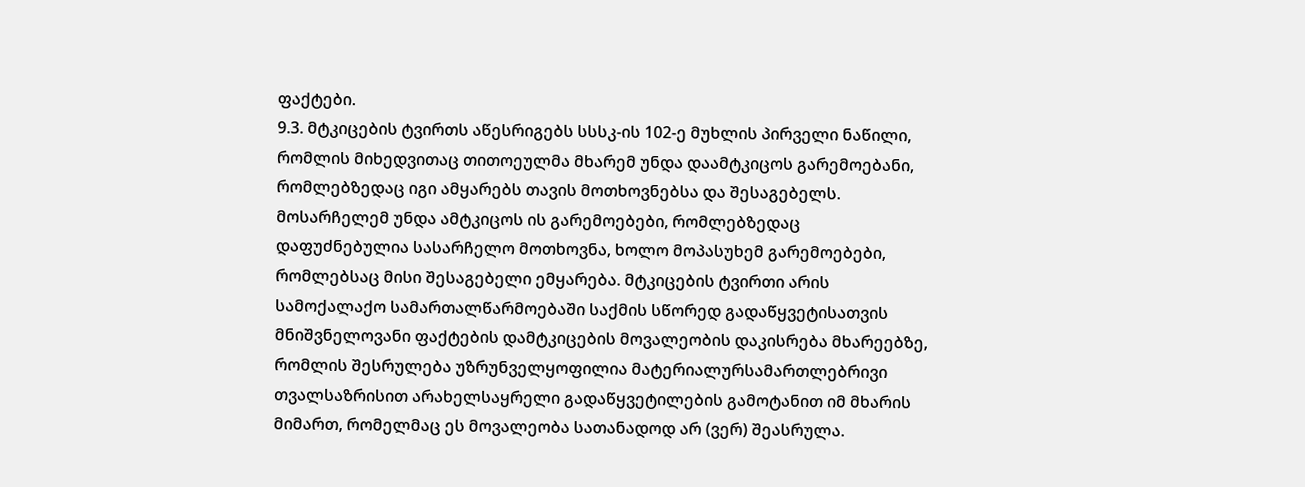ფაქტები.
9.3. მტკიცების ტვირთს აწესრიგებს სსსკ-ის 102-ე მუხლის პირველი ნაწილი, რომლის მიხედვითაც თითოეულმა მხარემ უნდა დაამტკიცოს გარემოებანი, რომლებზედაც იგი ამყარებს თავის მოთხოვნებსა და შესაგებელს. მოსარჩელემ უნდა ამტკიცოს ის გარემოებები, რომლებზედაც დაფუძნებულია სასარჩელო მოთხოვნა, ხოლო მოპასუხემ გარემოებები, რომლებსაც მისი შესაგებელი ემყარება. მტკიცების ტვირთი არის სამოქალაქო სამართალწარმოებაში საქმის სწორედ გადაწყვეტისათვის მნიშვნელოვანი ფაქტების დამტკიცების მოვალეობის დაკისრება მხარეებზე, რომლის შესრულება უზრუნველყოფილია მატერიალურსამართლებრივი თვალსაზრისით არახელსაყრელი გადაწყვეტილების გამოტანით იმ მხარის მიმართ, რომელმაც ეს მოვალეობა სათანადოდ არ (ვერ) შეასრულა.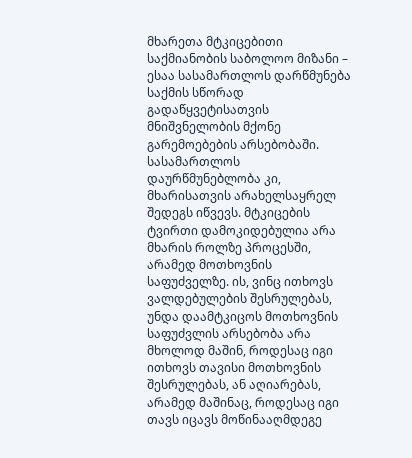მხარეთა მტკიცებითი საქმიანობის საბოლოო მიზანი – ესაა სასამართლოს დარწმუნება საქმის სწორად გადაწყვეტისათვის მნიშვნელობის მქონე გარემოებების არსებობაში. სასამართლოს დაურწმუნებლობა კი, მხარისათვის არახელსაყრელ შედეგს იწვევს. მტკიცების ტვირთი დამოკიდებულია არა მხარის როლზე პროცესში, არამედ მოთხოვნის საფუძველზე. ის, ვინც ითხოვს ვალდებულების შესრულებას, უნდა დაამტკიცოს მოთხოვნის საფუძვლის არსებობა არა მხოლოდ მაშინ, როდესაც იგი ითხოვს თავისი მოთხოვნის შესრულებას, ან აღიარებას, არამედ მაშინაც, როდესაც იგი თავს იცავს მოწინააღმდეგე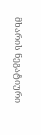მხარის ნეგატიური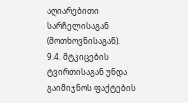აღიარებითი სარჩელისაგან (მოთხოვნისაგან).
9.4. მტკიცების ტვირთისაგან უნდა გაიმიჯნოს ფაქტების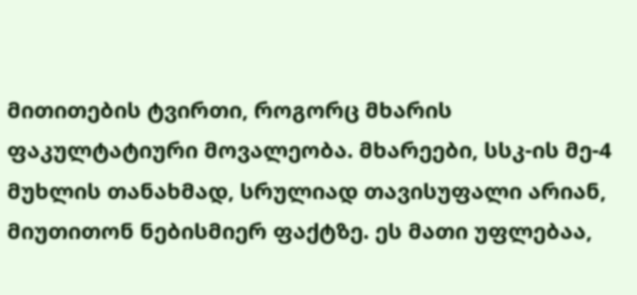მითითების ტვირთი, როგორც მხარის ფაკულტატიური მოვალეობა. მხარეები, სსკ-ის მე-4 მუხლის თანახმად, სრულიად თავისუფალი არიან, მიუთითონ ნებისმიერ ფაქტზე. ეს მათი უფლებაა,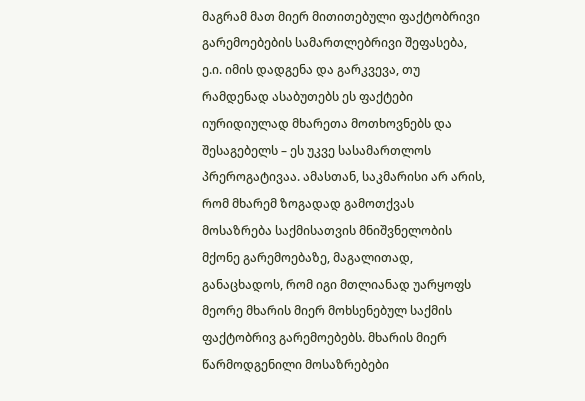მაგრამ მათ მიერ მითითებული ფაქტობრივი გარემოებების სამართლებრივი შეფასება, ე.ი. იმის დადგენა და გარკვევა, თუ რამდენად ასაბუთებს ეს ფაქტები იურიდიულად მხარეთა მოთხოვნებს და შესაგებელს – ეს უკვე სასამართლოს პრეროგატივაა. ამასთან, საკმარისი არ არის, რომ მხარემ ზოგადად გამოთქვას მოსაზრება საქმისათვის მნიშვნელობის მქონე გარემოებაზე, მაგალითად, განაცხადოს, რომ იგი მთლიანად უარყოფს მეორე მხარის მიერ მოხსენებულ საქმის ფაქტობრივ გარემოებებს. მხარის მიერ წარმოდგენილი მოსაზრებები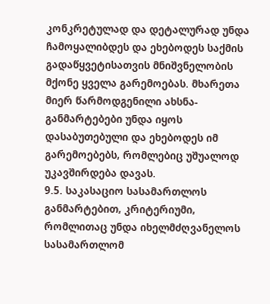კონკრეტულად და დეტალურად უნდა ჩამოყალიბდეს და ეხებოდეს საქმის გადაწყვეტისათვის მნიშვნელობის მქონე ყველა გარემოებას. მხარეთა მიერ წარმოდგენილი ახსნა-განმარტებები უნდა იყოს დასაბუთებული და ეხებოდეს იმ გარემოებებს, რომლებიც უშუალოდ უკავშირდება დავას.
9.5. საკასაციო სასამართლოს განმარტებით, კრიტერიუმი, რომლითაც უნდა იხელმძღვანელოს სასამართლომ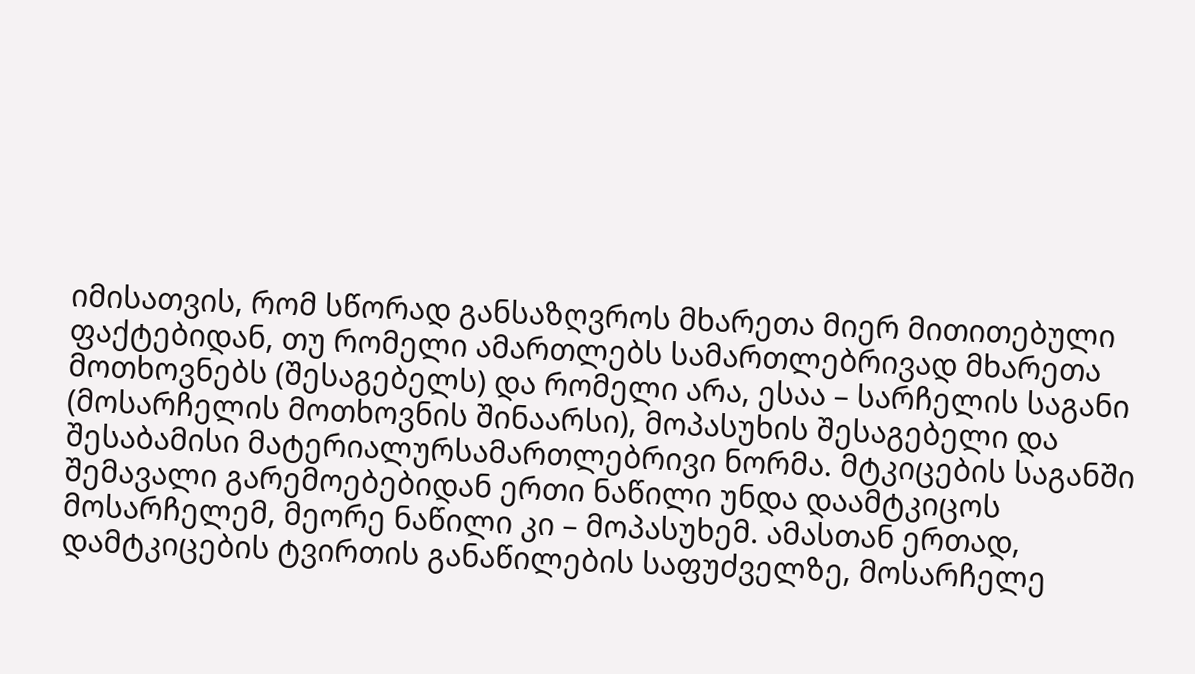იმისათვის, რომ სწორად განსაზღვროს მხარეთა მიერ მითითებული ფაქტებიდან, თუ რომელი ამართლებს სამართლებრივად მხარეთა მოთხოვნებს (შესაგებელს) და რომელი არა, ესაა – სარჩელის საგანი (მოსარჩელის მოთხოვნის შინაარსი), მოპასუხის შესაგებელი და შესაბამისი მატერიალურსამართლებრივი ნორმა. მტკიცების საგანში შემავალი გარემოებებიდან ერთი ნაწილი უნდა დაამტკიცოს მოსარჩელემ, მეორე ნაწილი კი – მოპასუხემ. ამასთან ერთად, დამტკიცების ტვირთის განაწილების საფუძველზე, მოსარჩელე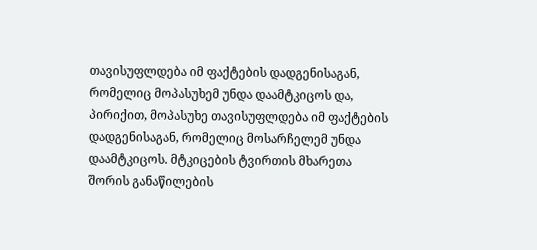თავისუფლდება იმ ფაქტების დადგენისაგან, რომელიც მოპასუხემ უნდა დაამტკიცოს და, პირიქით, მოპასუხე თავისუფლდება იმ ფაქტების დადგენისაგან, რომელიც მოსარჩელემ უნდა დაამტკიცოს. მტკიცების ტვირთის მხარეთა შორის განაწილების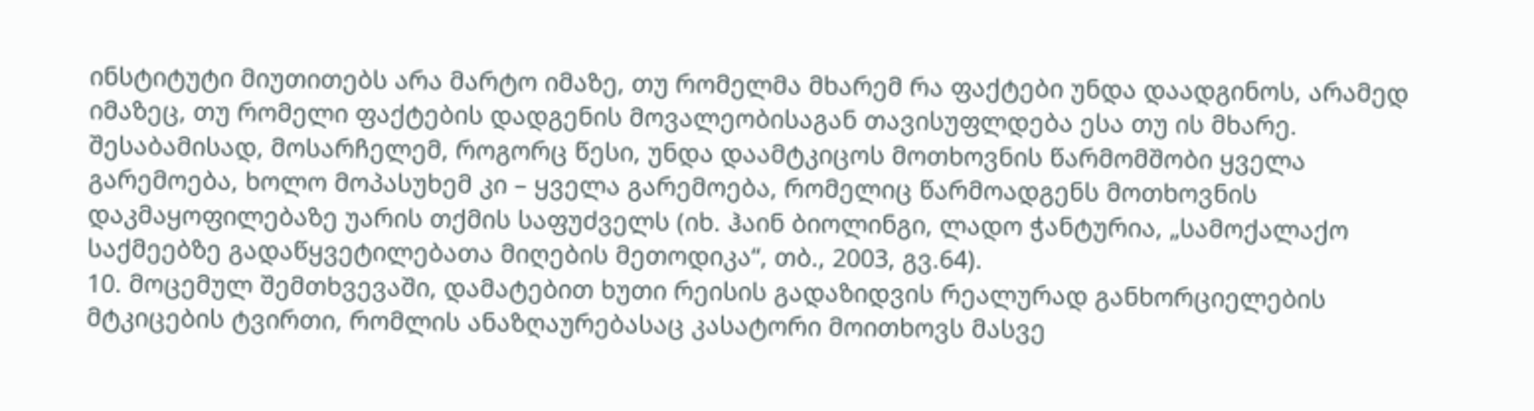ინსტიტუტი მიუთითებს არა მარტო იმაზე, თუ რომელმა მხარემ რა ფაქტები უნდა დაადგინოს, არამედ იმაზეც, თუ რომელი ფაქტების დადგენის მოვალეობისაგან თავისუფლდება ესა თუ ის მხარე. შესაბამისად, მოსარჩელემ, როგორც წესი, უნდა დაამტკიცოს მოთხოვნის წარმომშობი ყველა გარემოება, ხოლო მოპასუხემ კი – ყველა გარემოება, რომელიც წარმოადგენს მოთხოვნის დაკმაყოფილებაზე უარის თქმის საფუძველს (იხ. ჰაინ ბიოლინგი, ლადო ჭანტურია, „სამოქალაქო საქმეებზე გადაწყვეტილებათა მიღების მეთოდიკა“, თბ., 2003, გვ.64).
10. მოცემულ შემთხვევაში, დამატებით ხუთი რეისის გადაზიდვის რეალურად განხორციელების მტკიცების ტვირთი, რომლის ანაზღაურებასაც კასატორი მოითხოვს მასვე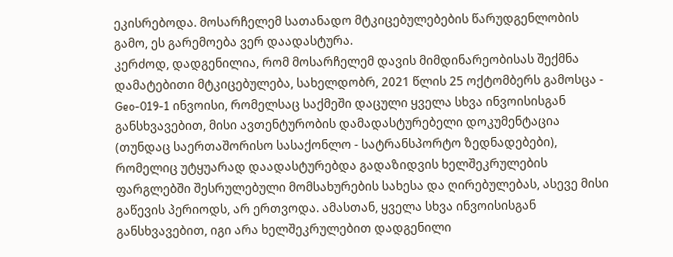ეკისრებოდა. მოსარჩელემ სათანადო მტკიცებულებების წარუდგენლობის გამო, ეს გარემოება ვერ დაადასტურა.
კერძოდ, დადგენილია, რომ მოსარჩელემ დავის მიმდინარეობისას შექმნა დამატებითი მტკიცებულება, სახელდობრ, 2021 წლის 25 ოქტომბერს გამოსცა - Geo-019-1 ინვოისი, რომელსაც საქმეში დაცული ყველა სხვა ინვოისისგან განსხვავებით, მისი ავთენტურობის დამადასტურებელი დოკუმენტაცია (თუნდაც საერთაშორისო სასაქონლო - სატრანსპორტო ზედნადებები), რომელიც უტყუარად დაადასტურებდა გადაზიდვის ხელშეკრულების ფარგლებში შესრულებული მომსახურების სახესა და ღირებულებას, ასევე მისი გაწევის პერიოდს, არ ერთვოდა. ამასთან, ყველა სხვა ინვოისისგან განსხვავებით, იგი არა ხელშეკრულებით დადგენილი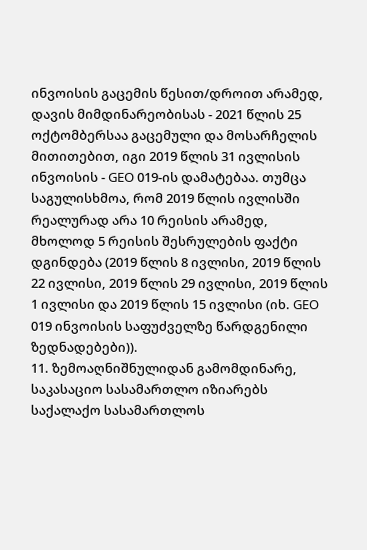ინვოისის გაცემის წესით/დროით არამედ, დავის მიმდინარეობისას - 2021 წლის 25 ოქტომბერსაა გაცემული და მოსარჩელის მითითებით, იგი 2019 წლის 31 ივლისის ინვოისის - GEO 019-ის დამატებაა. თუმცა საგულისხმოა, რომ 2019 წლის ივლისში რეალურად არა 10 რეისის არამედ, მხოლოდ 5 რეისის შესრულების ფაქტი დგინდება (2019 წლის 8 ივლისი, 2019 წლის 22 ივლისი, 2019 წლის 29 ივლისი, 2019 წლის 1 ივლისი და 2019 წლის 15 ივლისი (იხ. GEO 019 ინვოისის საფუძველზე წარდგენილი ზედნადებები)).
11. ზემოაღნიშნულიდან გამომდინარე, საკასაციო სასამართლო იზიარებს საქალაქო სასამართლოს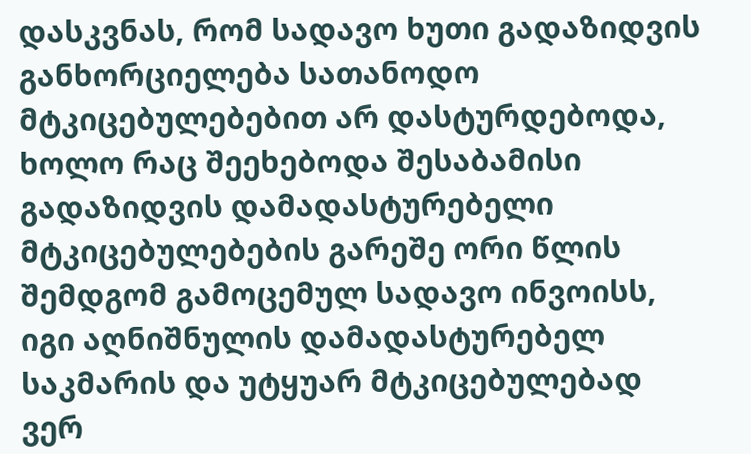დასკვნას, რომ სადავო ხუთი გადაზიდვის განხორციელება სათანოდო მტკიცებულებებით არ დასტურდებოდა, ხოლო რაც შეეხებოდა შესაბამისი გადაზიდვის დამადასტურებელი მტკიცებულებების გარეშე ორი წლის შემდგომ გამოცემულ სადავო ინვოისს, იგი აღნიშნულის დამადასტურებელ საკმარის და უტყუარ მტკიცებულებად ვერ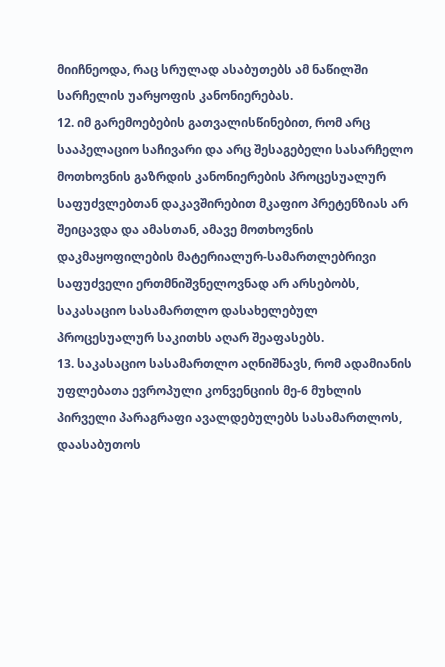მიიჩნეოდა, რაც სრულად ასაბუთებს ამ ნაწილში სარჩელის უარყოფის კანონიერებას.
12. იმ გარემოებების გათვალისწინებით, რომ არც სააპელაციო საჩივარი და არც შესაგებელი სასარჩელო მოთხოვნის გაზრდის კანონიერების პროცესუალურ საფუძვლებთან დაკავშირებით მკაფიო პრეტენზიას არ შეიცავდა და ამასთან, ამავე მოთხოვნის დაკმაყოფილების მატერიალურ-სამართლებრივი საფუძველი ერთმნიშვნელოვნად არ არსებობს, საკასაციო სასამართლო დასახელებულ პროცესუალურ საკითხს აღარ შეაფასებს.
13. საკასაციო სასამართლო აღნიშნავს, რომ ადამიანის უფლებათა ევროპული კონვენციის მე-6 მუხლის პირველი პარაგრაფი ავალდებულებს სასამართლოს, დაასაბუთოს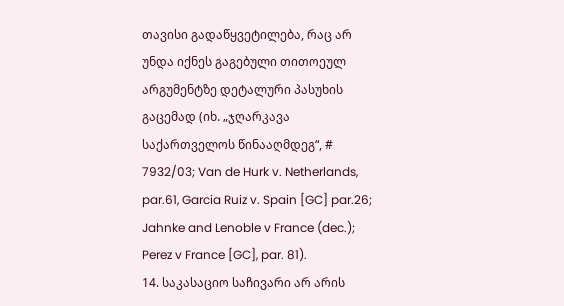თავისი გადაწყვეტილება, რაც არ უნდა იქნეს გაგებული თითოეულ არგუმენტზე დეტალური პასუხის გაცემად (იხ. „ჯღარკავა საქართველოს წინააღმდეგ“, # 7932/03; Van de Hurk v. Netherlands, par.61, Garcia Ruiz v. Spain [GC] par.26; Jahnke and Lenoble v France (dec.); Perez v France [GC], par. 81).
14. საკასაციო საჩივარი არ არის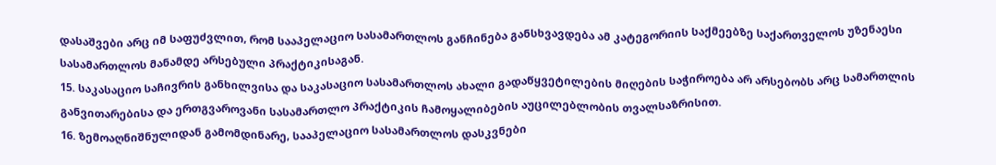დასაშვები არც იმ საფუძვლით, რომ სააპელაციო სასამართლოს განჩინება განსხვავდება ამ კატეგორიის საქმეებზე საქართველოს უზენაესი სასამართლოს მანამდე არსებული პრაქტიკისაგან.
15. საკასაციო საჩივრის განხილვისა და საკასაციო სასამართლოს ახალი გადაწყვეტილების მიღების საჭიროება არ არსებობს არც სამართლის განვითარებისა და ერთგვაროვანი სასამართლო პრაქტიკის ჩამოყალიბების აუცილებლობის თვალსაზრისით.
16. ზემოაღნიშნულიდან გამომდინარე, სააპელაციო სასამართლოს დასკვნები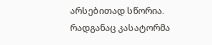არსებითად სწორია. რადგანაც კასატორმა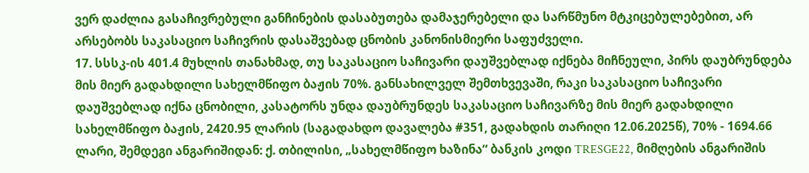ვერ დაძლია გასაჩივრებული განჩინების დასაბუთება დამაჯერებელი და სარწმუნო მტკიცებულებებით, არ არსებობს საკასაციო საჩივრის დასაშვებად ცნობის კანონისმიერი საფუძველი.
17. სსსკ-ის 401.4 მუხლის თანახმად, თუ საკასაციო საჩივარი დაუშვებლად იქნება მიჩნეული, პირს დაუბრუნდება მის მიერ გადახდილი სახელმწიფო ბაჟის 70%. განსახილველ შემთხვევაში, რაკი საკასაციო საჩივარი დაუშვებლად იქნა ცნობილი, კასატორს უნდა დაუბრუნდეს საკასაციო საჩივარზე მის მიერ გადახდილი სახელმწიფო ბაჟის, 2420.95 ლარის (საგადახდო დავალება #351, გადახდის თარიღი 12.06.2025წ), 70% - 1694.66 ლარი, შემდეგი ანგარიშიდან: ქ. თბილისი, „სახელმწიფო ხაზინა“ ბანკის კოდი TRESGE22, მიმღების ანგარიშის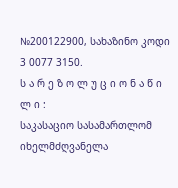№200122900, სახაზინო კოდი 3 0077 3150.
ს ა რ ე ზ ო ლ უ ც ი ო ნ ა წ ი ლ ი :
საკასაციო სასამართლომ იხელმძღვანელა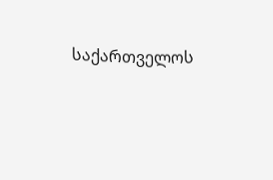საქართველოს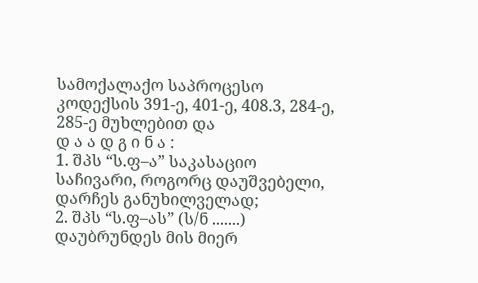სამოქალაქო საპროცესო კოდექსის 391-ე, 401-ე, 408.3, 284-ე, 285-ე მუხლებით და
დ ა ა დ გ ი ნ ა :
1. შპს “ს.ფ–ა” საკასაციო საჩივარი, როგორც დაუშვებელი, დარჩეს განუხილველად;
2. შპს “ს.ფ–ას” (ს/ნ .......) დაუბრუნდეს მის მიერ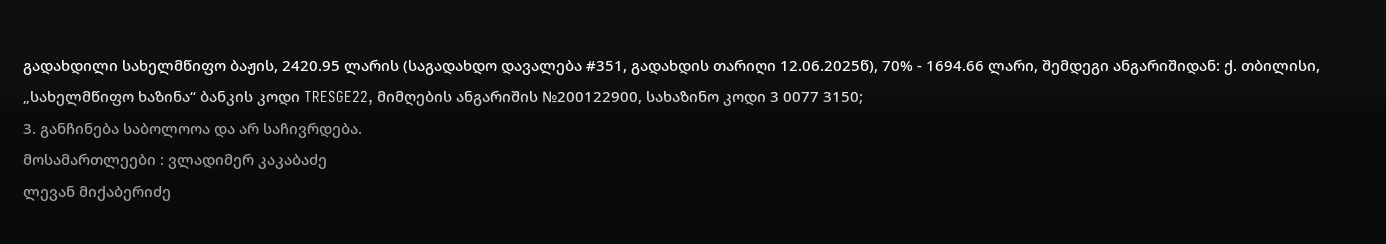გადახდილი სახელმწიფო ბაჟის, 2420.95 ლარის (საგადახდო დავალება #351, გადახდის თარიღი 12.06.2025წ), 70% - 1694.66 ლარი, შემდეგი ანგარიშიდან: ქ. თბილისი, „სახელმწიფო ხაზინა“ ბანკის კოდი TRESGE22, მიმღების ანგარიშის №200122900, სახაზინო კოდი 3 0077 3150;
3. განჩინება საბოლოოა და არ საჩივრდება.
მოსამართლეები : ვლადიმერ კაკაბაძე
ლევან მიქაბერიძე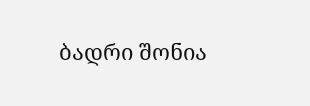ბადრი შონია